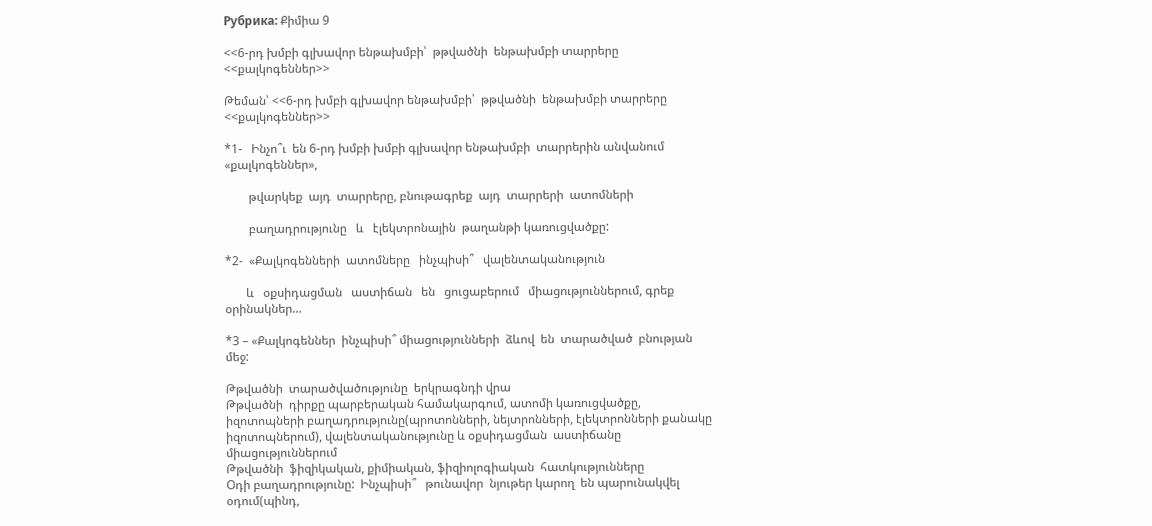Рубрика: Քիմիա 9

<<6-րդ խմբի գլխավոր ենթախմբի՝  թթվածնի  ենթախմբի տարրերը  <<քալկոգեններ>>

Թեման՝ <<6-րդ խմբի գլխավոր ենթախմբի՝  թթվածնի  ենթախմբի տարրերը  <<քալկոգեններ>>

*1-   Ինչո՞ւ  են 6-րդ խմբի խմբի գլխավոր ենթախմբի  տարրերին անվանում «քալկոգեններ»,

        թվարկեք  այդ  տարրերը, բնութագրեք  այդ  տարրերի  ատոմների

        բաղադրությունը   և   էլեկտրոնային  թաղանթի կառուցվածքը:

*2-  «Քալկոգենների  ատոմները   ինչպիսի՞   վալենտականություն

       և   օքսիդացման   աստիճան   են   ցուցաբերում   միացություններում, գրեք  օրինակներ…

*3 – «Քալկոգեններ  ինչպիսի՞ միացությունների  ձևով  են  տարածված  բնության   մեջ:

Թթվածնի  տարածվածությունը  երկրագնդի վրա
Թթվածնի  դիրքը պարբերական համակարգում, ատոմի կառուցվածքը, իզոտոպների բաղադրությունը(պրոտոնների, նեյտրոնների, էլեկտրոնների քանակը իզոտոպներում), վալենտականությունը և օքսիդացման  աստիճանը  միացություններում
Թթվածնի  ֆիզիկական, քիմիական, ֆիզիոլոգիական  հատկությունները
Օդի բաղադրությունը:  Ինչպիսի՞   թունավոր  նյութեր կարող  են պարունակվել օդում(պինդ,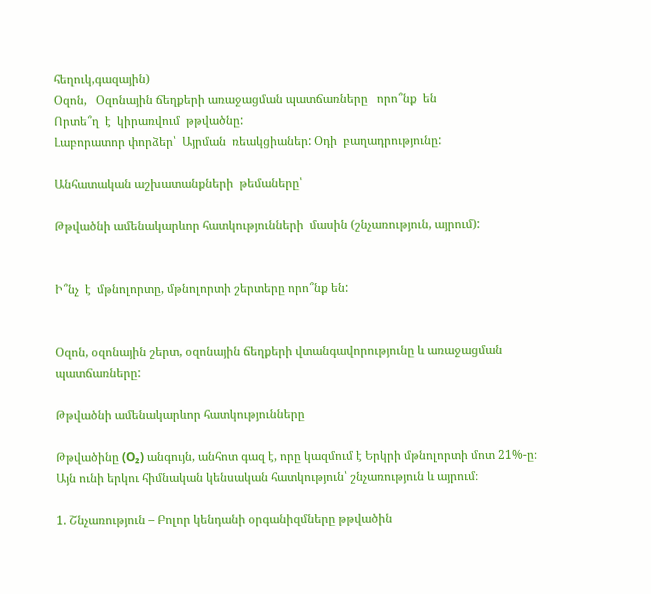հեղուկ,գազային)
Օզոն,   Օզոնային ճեղքերի առաջացման պատճառները   որո՞նք  են
Որտե՞ղ  է  կիրառվում  թթվածնը:
Լաբորատոր փորձեր՝  Այրման  ռեակցիաներ: Օդի  բաղադրությունը:

Անհատական աշխատանքների  թեմաները՝

Թթվածնի ամենակարևոր հատկությունների  մասին (շնչառություն, այրում):


Ի՞նչ  է  մթնոլորտը, մթնոլորտի շերտերը որո՞նք են:


Օզոն, օզոնային շերտ, օզոնային ճեղքերի վտանգավորությունը և առաջացման պատճառները:

Թթվածնի ամենակարևոր հատկությունները

Թթվածինը (O₂) անգույն, անհոտ գազ է, որը կազմում է Երկրի մթնոլորտի մոտ 21%-ը։ Այն ունի երկու հիմնական կենսական հատկություն՝ շնչառություն և այրում։

1. Շնչառություն – Բոլոր կենդանի օրգանիզմները թթվածին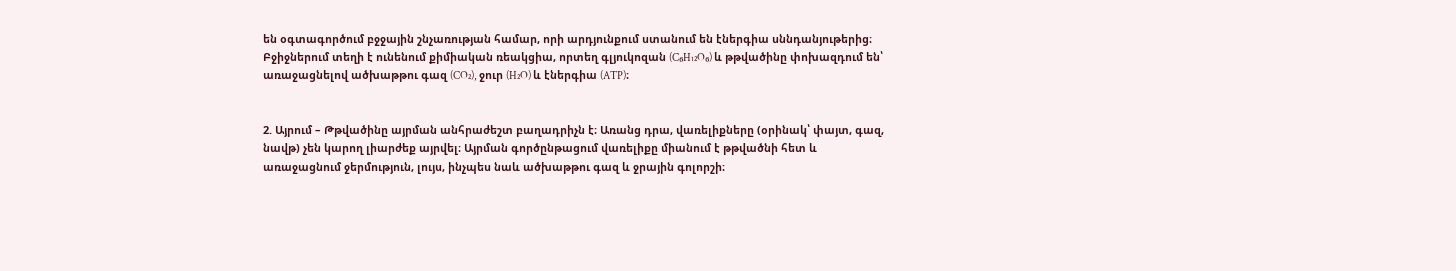են օգտագործում բջջային շնչառության համար, որի արդյունքում ստանում են էներգիա սննդանյութերից։ Բջիջներում տեղի է ունենում քիմիական ռեակցիա, որտեղ գլյուկոզան (C₆H₁₂O₆) և թթվածինը փոխազդում են՝ առաջացնելով ածխաթթու գազ (CO₂), ջուր (H₂O) և էներգիա (ATP)։


2. Այրում – Թթվածինը այրման անհրաժեշտ բաղադրիչն է։ Առանց դրա, վառելիքները (օրինակ՝ փայտ, գազ, նավթ) չեն կարող լիարժեք այրվել։ Այրման գործընթացում վառելիքը միանում է թթվածնի հետ և առաջացնում ջերմություն, լույս, ինչպես նաև ածխաթթու գազ և ջրային գոլորշի։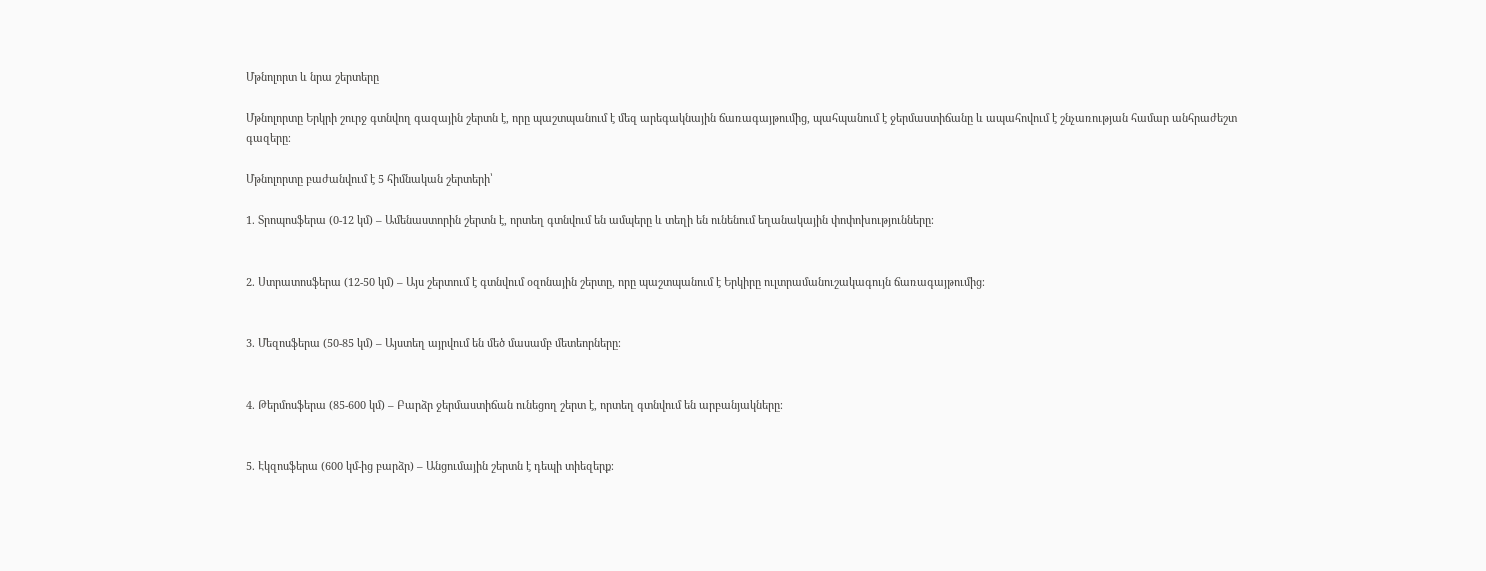Մթնոլորտ և նրա շերտերը

Մթնոլորտը Երկրի շուրջ գտնվող գազային շերտն է, որը պաշտպանում է մեզ արեգակնային ճառագայթումից, պահպանում է ջերմաստիճանը և ապահովում է շնչառության համար անհրաժեշտ գազերը։

Մթնոլորտը բաժանվում է 5 հիմնական շերտերի՝

1. Տրոպոսֆերա (0-12 կմ) – Ամենաստորին շերտն է, որտեղ գտնվում են ամպերը և տեղի են ունենում եղանակային փոփոխությունները։


2. Ստրատոսֆերա (12-50 կմ) – Այս շերտում է գտնվում օզոնային շերտը, որը պաշտպանում է Երկիրը ուլտրամանուշակագույն ճառագայթումից։


3. Մեզոսֆերա (50-85 կմ) – Այստեղ այրվում են մեծ մասամբ մետեորները։


4. Թերմոսֆերա (85-600 կմ) – Բարձր ջերմաստիճան ունեցող շերտ է, որտեղ գտնվում են արբանյակները։


5. Էկզոսֆերա (600 կմ-ից բարձր) – Անցումային շերտն է դեպի տիեզերք։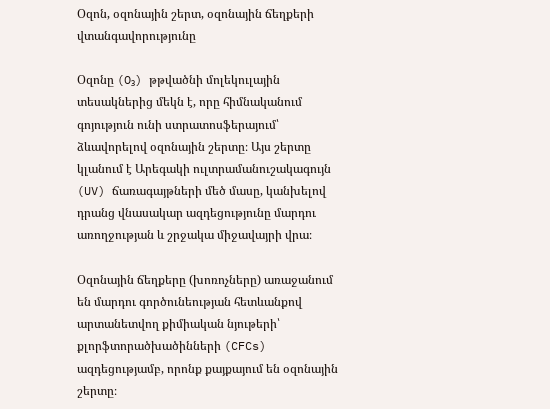Օզոն, օզոնային շերտ, օզոնային ճեղքերի վտանգավորությունը

Օզոնը (O₃) թթվածնի մոլեկուլային տեսակներից մեկն է, որը հիմնականում գոյություն ունի ստրատոսֆերայում՝ ձևավորելով օզոնային շերտը։ Այս շերտը կլանում է Արեգակի ուլտրամանուշակագույն (UV) ճառագայթների մեծ մասը, կանխելով դրանց վնասակար ազդեցությունը մարդու առողջության և շրջակա միջավայրի վրա։

Օզոնային ճեղքերը (խոռոչները) առաջանում են մարդու գործունեության հետևանքով արտանետվող քիմիական նյութերի՝ քլորֆտորածխածինների (CFCs) ազդեցությամբ, որոնք քայքայում են օզոնային շերտը։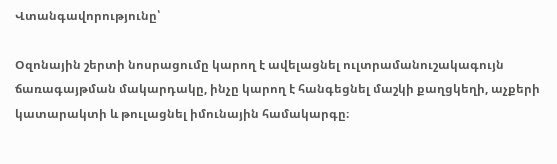Վտանգավորությունը՝

Օզոնային շերտի նոսրացումը կարող է ավելացնել ուլտրամանուշակագույն ճառագայթման մակարդակը, ինչը կարող է հանգեցնել մաշկի քաղցկեղի, աչքերի կատարակտի և թուլացնել իմունային համակարգը։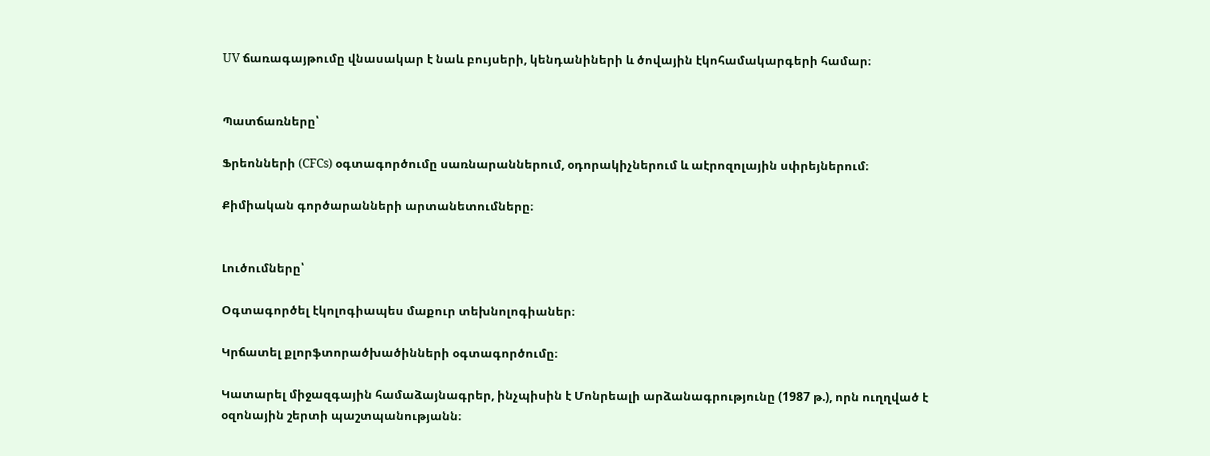UV ճառագայթումը վնասակար է նաև բույսերի, կենդանիների և ծովային էկոհամակարգերի համար։


Պատճառները՝

Ֆրեոնների (CFCs) օգտագործումը սառնարաններում, օդորակիչներում և աէրոզոլային սփրեյներում։

Քիմիական գործարանների արտանետումները։


Լուծումները՝

Օգտագործել էկոլոգիապես մաքուր տեխնոլոգիաներ։

Կրճատել քլորֆտորածխածինների օգտագործումը։

Կատարել միջազգային համաձայնագրեր, ինչպիսին է Մոնրեալի արձանագրությունը (1987 թ.), որն ուղղված է օզոնային շերտի պաշտպանությանն։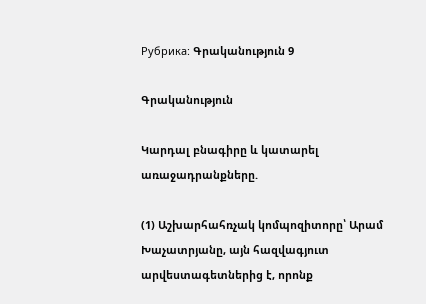Рубрика: Գրականություն 9

Գրականություն

Կարդալ բնագիրը և կատարել առաջադրանքները.

(1) Աշխարհահռչակ կոմպոզիտորը՝ Արամ Խաչատրյանը, այն հազվագյուտ արվեստագետներից է, որոնք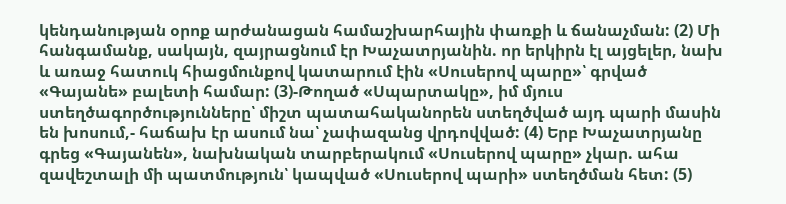կենդանության օրոք արժանացան համաշխարհային փառքի և ճանաչման: (2) Մի հանգամանք, սակայն, զայրացնում էր Խաչատրյանին. որ երկիրն էլ այցելեր, նախ և առաջ հատուկ հիացմունքով կատարում էին «Սուսերով պարը»՝ գրված «Գայանե» բալետի համար: (3)-Թողած «Սպարտակը», իմ մյուս ստեղծագործությունները՝ միշտ պատահականորեն ստեղծված այդ պարի մասին են խոսում,- հաճախ էր ասում նա՝ չափազանց վրդովված: (4) Երբ Խաչատրյանը գրեց «Գայանեն», նախնական տարբերակում «Սուսերով պարը» չկար. ահա զավեշտալի մի պատմություն՝ կապված «Սուսերով պարի» ստեղծման հետ: (5)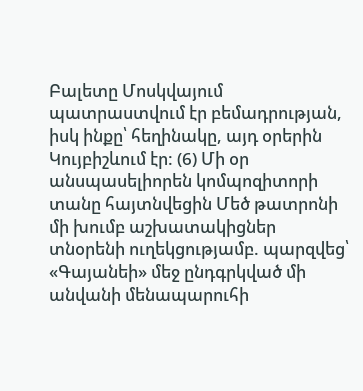Բալետը Մոսկվայում պատրաստվում էր բեմադրության, իսկ ինքը՝ հեղինակը, այդ օրերին Կույբիշևում էր: (6) Մի օր անսպասելիորեն կոմպոզիտորի տանը հայտնվեցին Մեծ թատրոնի մի խումբ աշխատակիցներ տնօրենի ուղեկցությամբ. պարզվեց՝ «Գայանեի» մեջ ընդգրկված մի անվանի մենապարուհի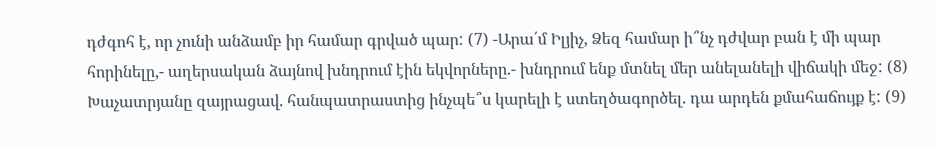դժգոհ է, որ չունի անձամբ իր համար գրված պար: (7) -Արա՛մ Իլյիչ, Ձեզ համար ի՞նչ դժվար բան է մի պար հորինելը,- աղերսական ձայնով խնդրում էին եկվորները.- խնդրում ենք մտնել մեր անելանելի վիճակի մեջ: (8) Խաչատրյանը զայրացավ. հանպատրաստից ինչպե՞ս կարելի է ստեղծագործել. դա արդեն քմահաճույք է: (9)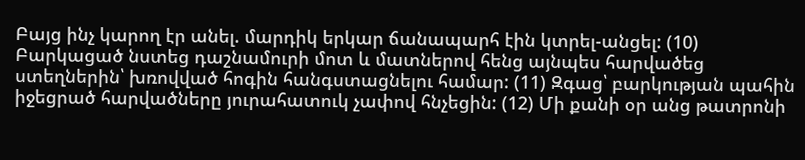Բայց ինչ կարող էր անել. մարդիկ երկար ճանապարհ էին կտրել-անցել: (10) Բարկացած նստեց դաշնամուրի մոտ և մատներով հենց այնպես հարվածեց ստեղներին՝ խռովված հոգին հանգստացնելու համար: (11) Զգաց՝ բարկության պահին իջեցրած հարվածները յուրահատուկ չափով հնչեցին: (12) Մի քանի օր անց թատրոնի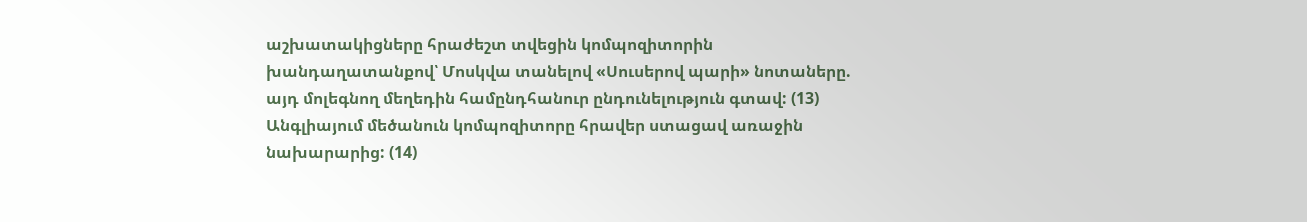աշխատակիցները հրաժեշտ տվեցին կոմպոզիտորին խանդաղատանքով՝ Մոսկվա տանելով «Սուսերով պարի» նոտաները. այդ մոլեգնող մեղեդին համընդհանուր ընդունելություն գտավ: (13) Անգլիայում մեծանուն կոմպոզիտորը հրավեր ստացավ առաջին նախարարից: (14)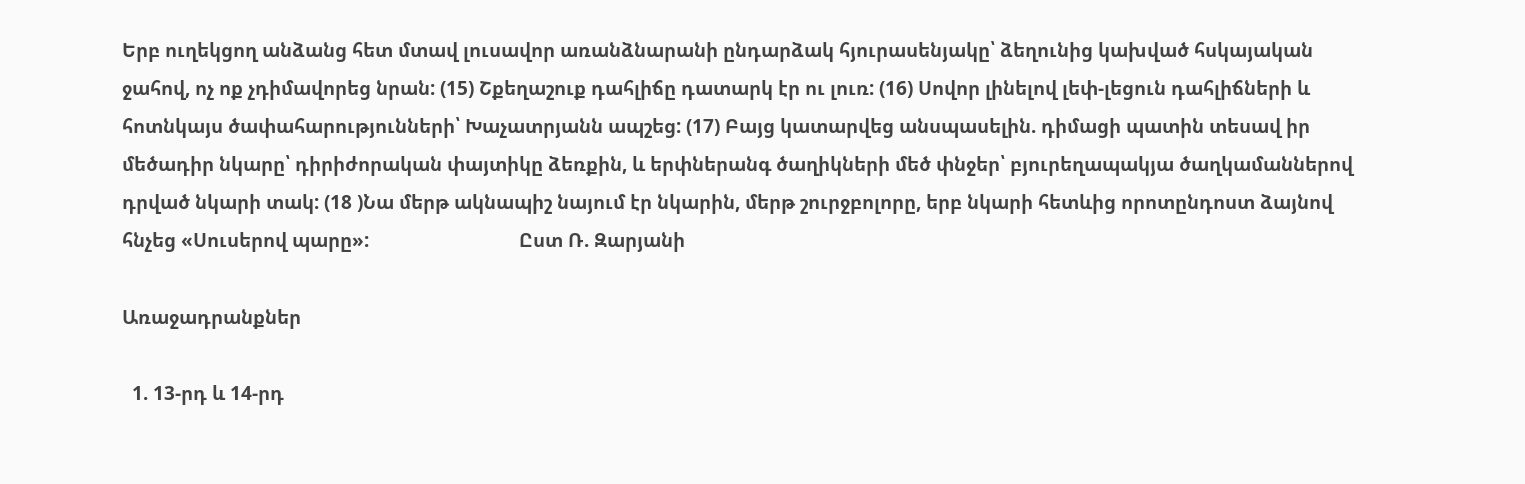Երբ ուղեկցող անձանց հետ մտավ լուսավոր առանձնարանի ընդարձակ հյուրասենյակը՝ ձեղունից կախված հսկայական ջահով, ոչ ոք չդիմավորեց նրան: (15) Շքեղաշուք դահլիճը դատարկ էր ու լուռ: (16) Սովոր լինելով լեփ-լեցուն դահլիճների և հոտնկայս ծափահարությունների՝ Խաչատրյանն ապշեց: (17) Բայց կատարվեց անսպասելին. դիմացի պատին տեսավ իր մեծադիր նկարը՝ դիրիժորական փայտիկը ձեռքին, և երփներանգ ծաղիկների մեծ փնջեր՝ բյուրեղապակյա ծաղկամաններով դրված նկարի տակ: (18 )Նա մերթ ակնապիշ նայում էր նկարին, մերթ շուրջբոլորը, երբ նկարի հետևից որոտընդոստ ձայնով հնչեց «Սուսերով պարը»:                              Ըստ Ռ. Զարյանի

Առաջադրանքներ

  1. 13-րդ և 14-րդ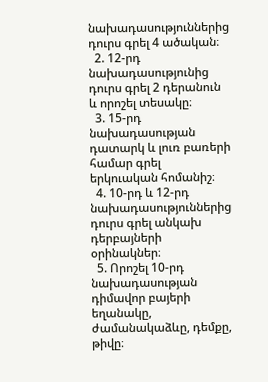նախադասություններից դուրս գրել 4 ածական։
  2. 12-րդ նախադասությունից դուրս գրել 2 դերանուն և որոշել տեսակը։
  3. 15-րդ նախադասության դատարկ և լուռ բառերի համար գրել երկուական հոմանիշ։
  4. 10-րդ և 12-րդ նախադասություններից դուրս գրել անկախ դերբայների օրինակներ։
  5. Որոշել 10-րդ նախադասության դիմավոր բայերի եղանակը, ժամանակաձևը, դեմքը, թիվը։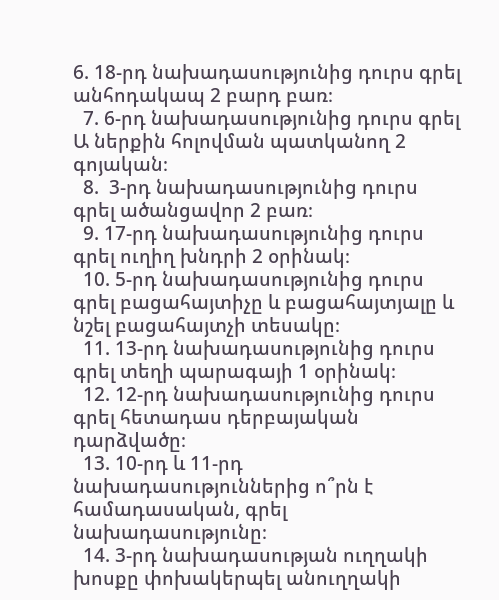6. 18-րդ նախադասությունից դուրս գրել անհոդակապ 2 բարդ բառ։
  7. 6-րդ նախադասությունից դուրս գրել Ա ներքին հոլովման պատկանող 2 գոյական։
  8.  3-րդ նախադասությունից դուրս գրել ածանցավոր 2 բառ։
  9. 17-րդ նախադասությունից դուրս գրել ուղիղ խնդրի 2 օրինակ։
  10. 5-րդ նախադասությունից դուրս գրել բացահայտիչը և բացահայտյալը և նշել բացահայտչի տեսակը։
  11. 13-րդ նախադասությունից դուրս գրել տեղի պարագայի 1 օրինակ։
  12. 12-րդ նախադասությունից դուրս գրել հետադաս դերբայական դարձվածը։
  13. 10-րդ և 11-րդ նախադասություններից ո՞րն է համադասական, գրել նախադասությունը։
  14. 3-րդ նախադասության ուղղակի խոսքը փոխակերպել անուղղակի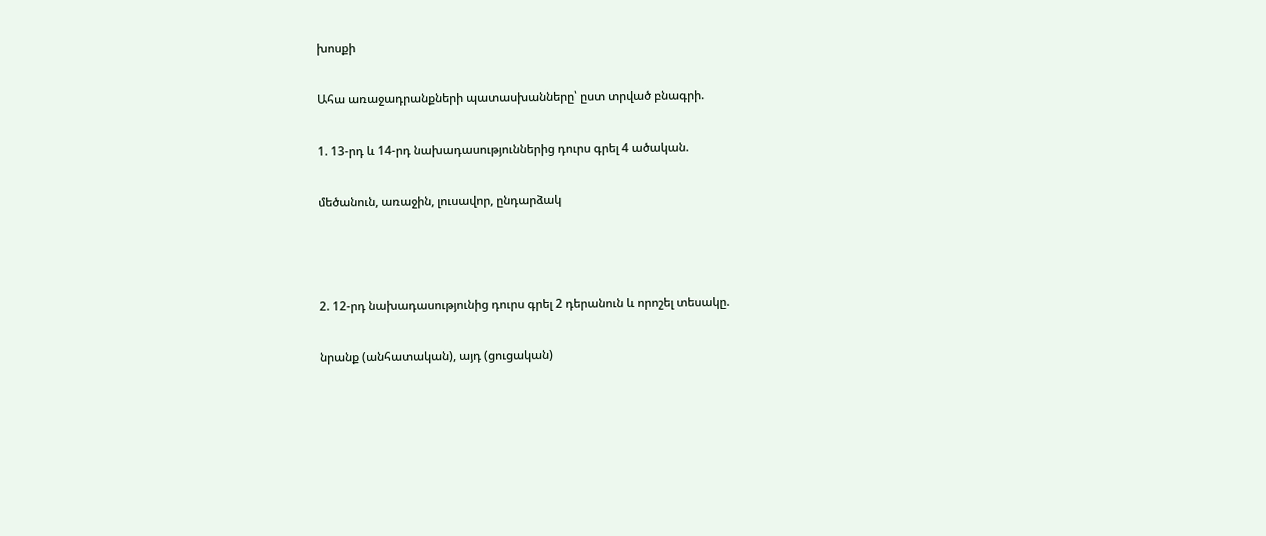խոսքի

Ահա առաջադրանքների պատասխանները՝ ըստ տրված բնագրի.

1. 13-րդ և 14-րդ նախադասություններից դուրս գրել 4 ածական.

մեծանուն, առաջին, լուսավոր, ընդարձակ



2. 12-րդ նախադասությունից դուրս գրել 2 դերանուն և որոշել տեսակը.

նրանք (անհատական), այդ (ցուցական)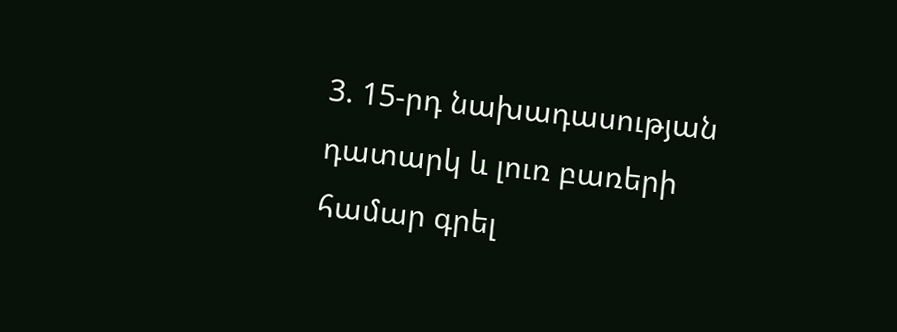3. 15-րդ նախադասության դատարկ և լուռ բառերի համար գրել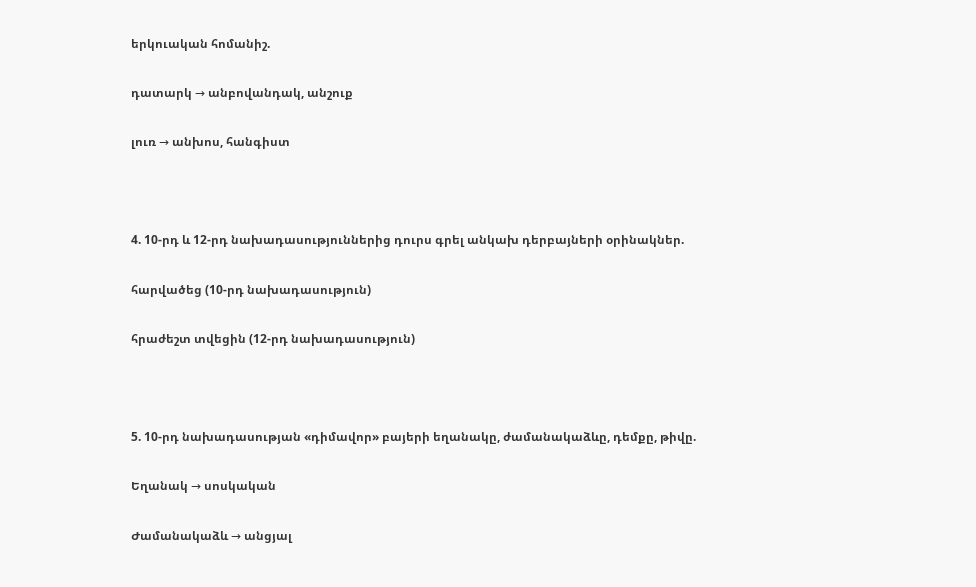երկուական հոմանիշ.

դատարկ → անբովանդակ, անշուք

լուռ → անխոս, հանգիստ



4. 10-րդ և 12-րդ նախադասություններից դուրս գրել անկախ դերբայների օրինակներ.

հարվածեց (10-րդ նախադասություն)

հրաժեշտ տվեցին (12-րդ նախադասություն)



5. 10-րդ նախադասության «դիմավոր» բայերի եղանակը, ժամանակաձևը, դեմքը, թիվը.

Եղանակ → սոսկական

Ժամանակաձև → անցյալ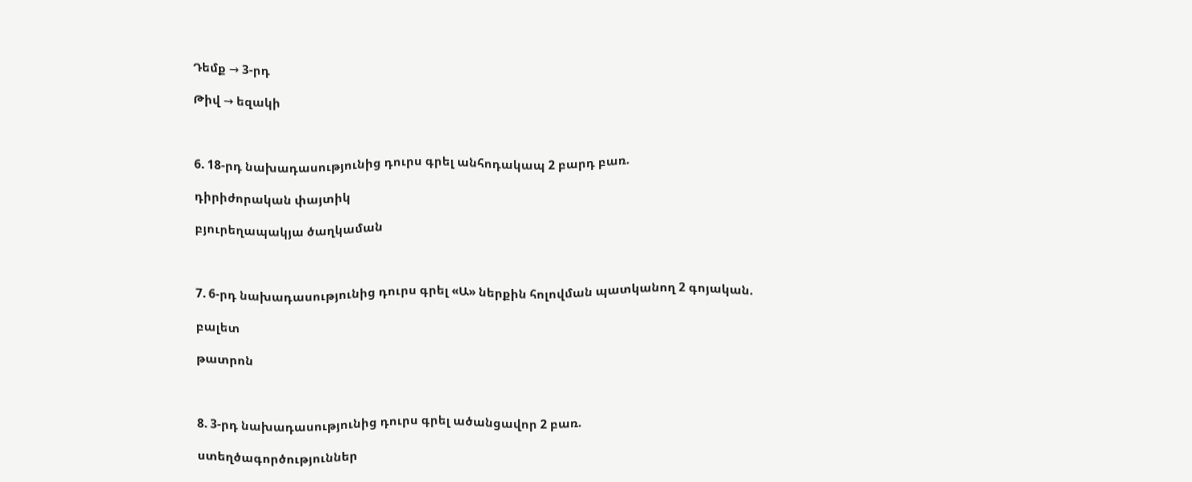Դեմք → 3-րդ

Թիվ → եզակի



6. 18-րդ նախադասությունից դուրս գրել անհոդակապ 2 բարդ բառ.

դիրիժորական փայտիկ

բյուրեղապակյա ծաղկաման



7. 6-րդ նախադասությունից դուրս գրել «Ա» ներքին հոլովման պատկանող 2 գոյական.

բալետ

թատրոն



8. 3-րդ նախադասությունից դուրս գրել ածանցավոր 2 բառ.

ստեղծագործություններ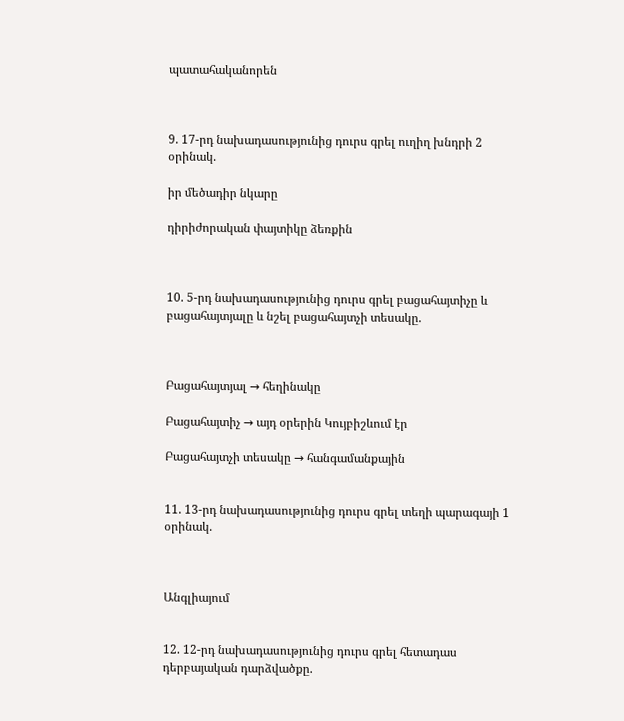պատահականորեն



9. 17-րդ նախադասությունից դուրս գրել ուղիղ խնդրի 2 օրինակ.

իր մեծադիր նկարը

դիրիժորական փայտիկը ձեռքին



10. 5-րդ նախադասությունից դուրս գրել բացահայտիչը և բացահայտյալը և նշել բացահայտչի տեսակը.



Բացահայտյալ → հեղինակը

Բացահայտիչ → այդ օրերին Կույբիշևում էր

Բացահայտչի տեսակը → հանգամանքային


11. 13-րդ նախադասությունից դուրս գրել տեղի պարագայի 1 օրինակ.



Անգլիայում


12. 12-րդ նախադասությունից դուրս գրել հետադաս դերբայական դարձվածքը.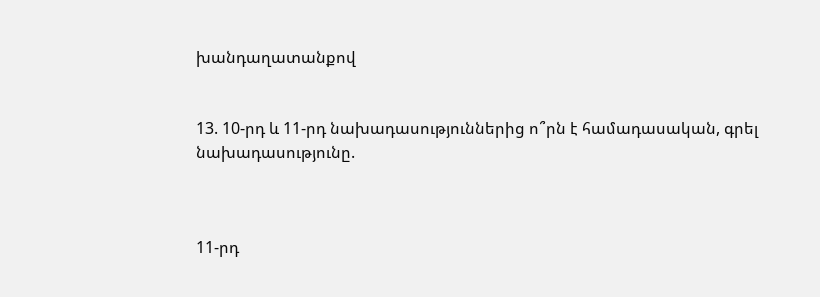խանդաղատանքով


13. 10-րդ և 11-րդ նախադասություններից ո՞րն է համադասական, գրել նախադասությունը.



11-րդ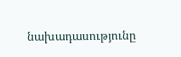նախադասությունը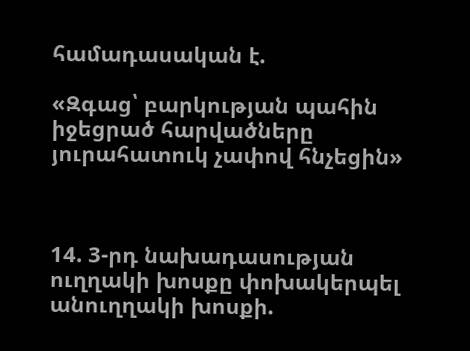համադասական է.

«Զգաց՝ բարկության պահին իջեցրած հարվածները յուրահատուկ չափով հնչեցին»



14. 3-րդ նախադասության ուղղակի խոսքը փոխակերպել անուղղակի խոսքի.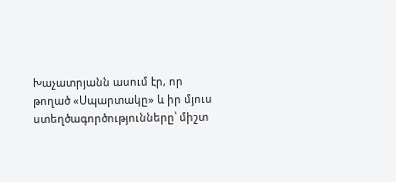Խաչատրյանն ասում էր, որ թողած «Սպարտակը» և իր մյուս ստեղծագործությունները՝ միշտ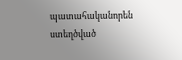պատահականորեն ստեղծված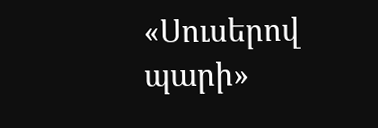«Սուսերով պարի»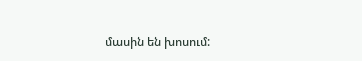մասին են խոսում: